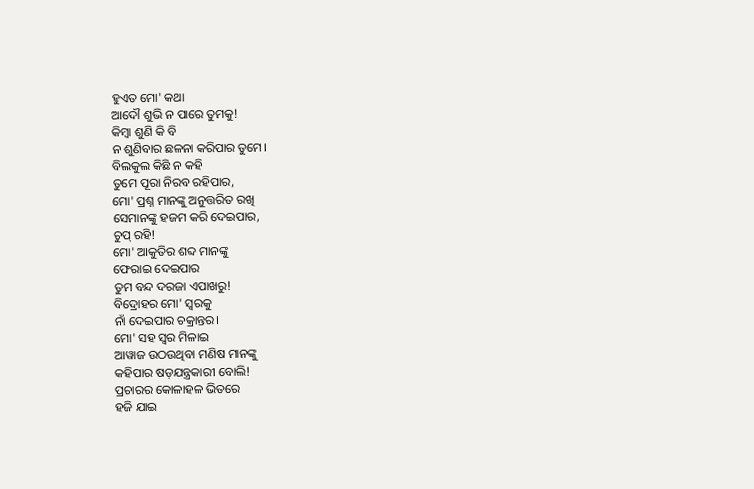ହୁଏତ ମୋ' କଥା
ଆଦୌ ଶୁଭି ନ ପାରେ ତୁମକୁ!
କିମ୍ବା ଶୁଣି କି ବି
ନ ଶୁଣିବାର ଛଳନା କରିପାର ତୁମେ।
ବିଲକୁଲ କିଛି ନ କହି
ତୁମେ ପୂରା ନିରବ ରହିପାର,
ମୋ' ପ୍ରଶ୍ନ ମାନଙ୍କୁ ଅନୁତ୍ତରିତ ରଖି
ସେମାନଙ୍କୁ ହଜମ କରି ଦେଇପାର,
ଚୁପ୍ ରହି!
ମୋ' ଆକୁତିର ଶବ୍ଦ ମାନଙ୍କୁ
ଫେରାଇ ଦେଇପାର
ତୁମ ବନ୍ଦ ଦରଜା ଏପାଖରୁ!
ବିଦ୍ରୋହର ମୋ' ସ୍ବରକୁ
ନାଁ ଦେଇପାର ଚକ୍ରାନ୍ତର।
ମୋ' ସହ ସ୍ବର ମିଳାଇ
ଆୱାଜ ଉଠଉଥିବା ମଣିଷ ମାନଙ୍କୁ
କହିପାର ଷଡ଼ଯନ୍ତ୍ରକାରୀ ବୋଲି!
ପ୍ରଚାରର କୋଳାହଳ ଭିତରେ
ହଜି ଯାଇ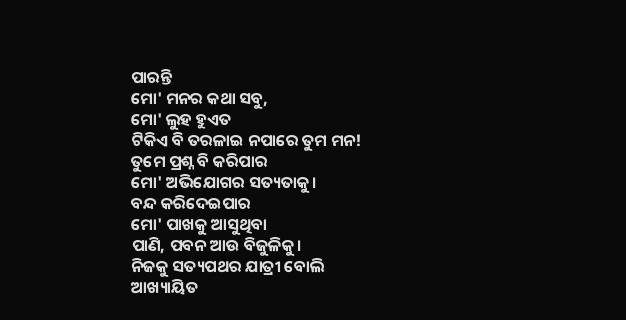ପାରନ୍ତି
ମୋ' ମନର କଥା ସବୁ,
ମୋ' ଲୁହ ହୁଏତ
ଟିକିଏ ବି ତରଳାଇ ନପାରେ ତୁମ ମନ!
ତୁମେ ପ୍ରଶ୍ନ ବି କରିପାର
ମୋ' ଅଭିଯୋଗର ସତ୍ୟତାକୁ।
ବନ୍ଦ କରିଦେଇପାର
ମୋ' ପାଖକୁ ଆସୁଥିବା
ପାଣି, ପବନ ଆଉ ବିଜୁଳିକୁ।
ନିଜକୁ ସତ୍ୟପଥର ଯାତ୍ରୀ ବୋଲି
ଆଖ୍ୟାୟିତ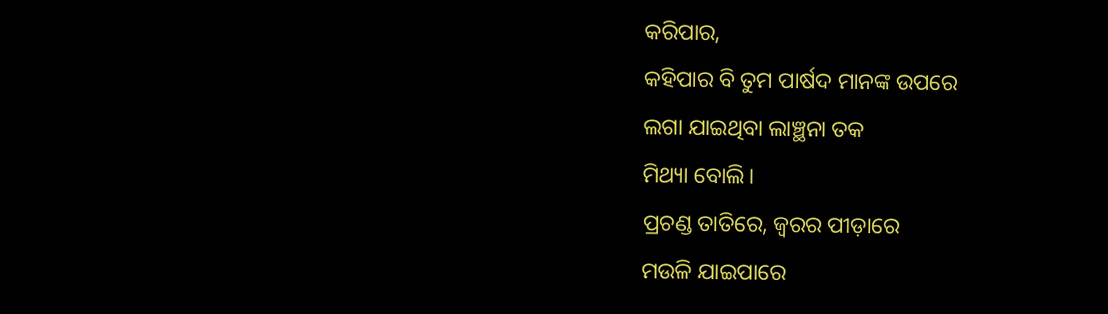କରିପାର,
କହିପାର ବି ତୁମ ପାର୍ଷଦ ମାନଙ୍କ ଉପରେ
ଲଗା ଯାଇଥିବା ଲାଞ୍ଛନା ତକ
ମିଥ୍ୟା ବୋଲି।
ପ୍ରଚଣ୍ଡ ତାତିରେ, ଜ୍ବରର ପୀଡ଼ାରେ
ମଉଳି ଯାଇପାରେ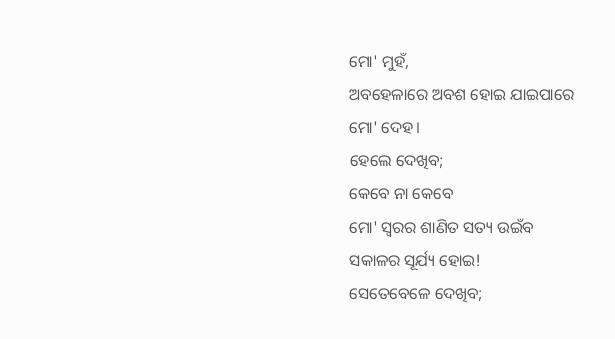ମୋ' ମୁହଁ,
ଅବହେଳାରେ ଅବଶ ହୋଇ ଯାଇପାରେ
ମୋ' ଦେହ।
ହେଲେ ଦେଖିବ;
କେବେ ନା କେବେ
ମୋ' ସ୍ବରର ଶାଣିତ ସତ୍ୟ ଉଇଁବ
ସକାଳର ସୂର୍ଯ୍ୟ ହୋଇ!
ସେତେବେଳେ ଦେଖିବ;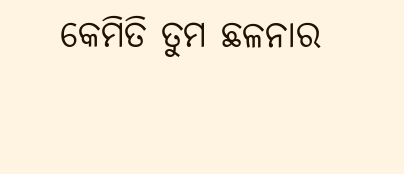କେମିତି ତୁମ ଛଳନାର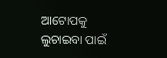ଆଟୋପକୁ
ଲୁଚାଇବା ପାଇଁ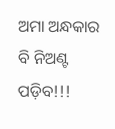ଅମା ଅନ୍ଧକାର ବି ନିଅଣ୍ଟ ପଡ଼ିବ!!!